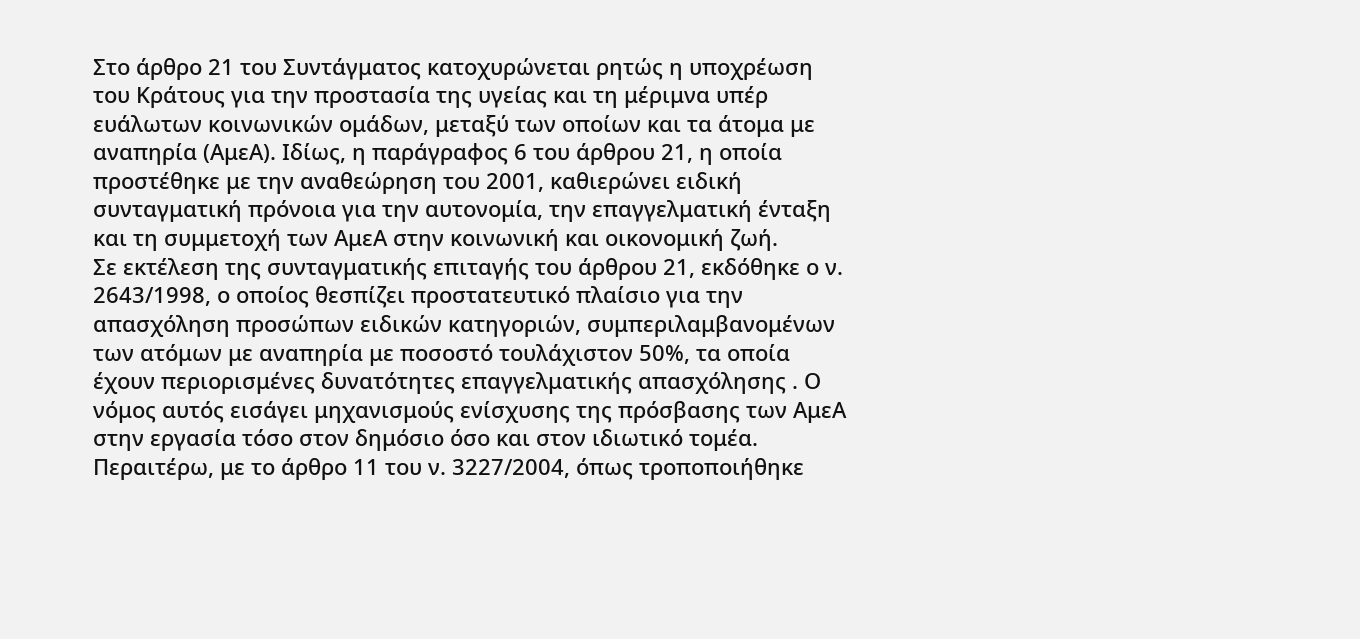Στο άρθρο 21 του Συντάγματος κατοχυρώνεται ρητώς η υποχρέωση του Κράτους για την προστασία της υγείας και τη μέριμνα υπέρ ευάλωτων κοινωνικών ομάδων, μεταξύ των οποίων και τα άτομα με αναπηρία (ΑμεΑ). Ιδίως, η παράγραφος 6 του άρθρου 21, η οποία προστέθηκε με την αναθεώρηση του 2001, καθιερώνει ειδική συνταγματική πρόνοια για την αυτονομία, την επαγγελματική ένταξη και τη συμμετοχή των ΑμεΑ στην κοινωνική και οικονομική ζωή.
Σε εκτέλεση της συνταγματικής επιταγής του άρθρου 21, εκδόθηκε ο ν. 2643/1998, ο οποίος θεσπίζει προστατευτικό πλαίσιο για την απασχόληση προσώπων ειδικών κατηγοριών, συμπεριλαμβανομένων των ατόμων με αναπηρία με ποσοστό τουλάχιστον 50%, τα οποία έχουν περιορισμένες δυνατότητες επαγγελματικής απασχόλησης . Ο νόμος αυτός εισάγει μηχανισμούς ενίσχυσης της πρόσβασης των ΑμεΑ στην εργασία τόσο στον δημόσιο όσο και στον ιδιωτικό τομέα.
Περαιτέρω, με το άρθρο 11 του ν. 3227/2004, όπως τροποποιήθηκε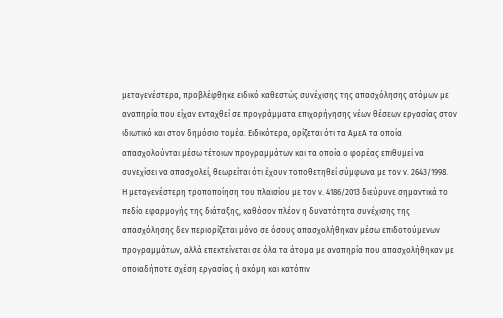μεταγενέστερα, προβλέφθηκε ειδικό καθεστώς συνέχισης της απασχόλησης ατόμων με αναπηρία που είχαν ενταχθεί σε προγράμματα επιχορήγησης νέων θέσεων εργασίας στον ιδιωτικό και στον δημόσιο τομέα. Ειδικότερα, ορίζεται ότι τα ΑμεΑ τα οποία απασχολούνται μέσω τέτοιων προγραμμάτων και τα οποία ο φορέας επιθυμεί να συνεχίσει να απασχολεί, θεωρείται ότι έχουν τοποθετηθεί σύμφωνα με τον ν. 2643/1998.
Η μεταγενέστερη τροποποίηση του πλαισίου με τον ν. 4186/2013 διεύρυνε σημαντικά το πεδίο εφαρμογής της διάταξης, καθόσον πλέον η δυνατότητα συνέχισης της απασχόλησης δεν περιορίζεται μόνο σε όσους απασχολήθηκαν μέσω επιδοτούμενων προγραμμάτων, αλλά επεκτείνεται σε όλα τα άτομα με αναπηρία που απασχολήθηκαν με οποιαδήποτε σχέση εργασίας ή ακόμη και κατόπιν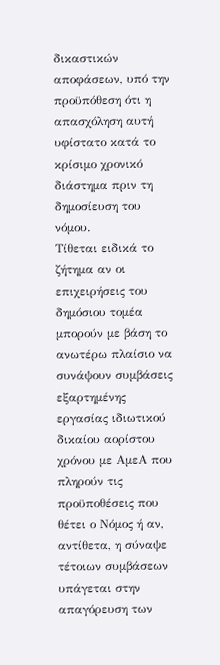δικαστικών αποφάσεων, υπό την προϋπόθεση ότι η απασχόληση αυτή υφίστατο κατά το κρίσιμο χρονικό διάστημα πριν τη δημοσίευση του νόμου.
Τίθεται ειδικά το ζήτημα αν οι επιχειρήσεις του δημόσιου τομέα μπορούν με βάση το ανωτέρω πλαίσιο να συνάψουν συμβάσεις εξαρτημένης εργασίας ιδιωτικού δικαίου αορίστου χρόνου με ΑμεΑ που πληρούν τις προϋποθέσεις που θέτει ο Νόμος ή αν, αντίθετα, η σύναψε τέτοιων συμβάσεων υπάγεται στην απαγόρευση των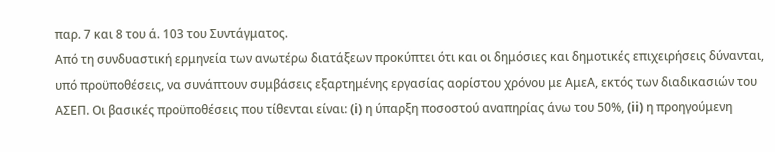παρ. 7 και 8 του ά. 103 του Συντάγματος.
Από τη συνδυαστική ερμηνεία των ανωτέρω διατάξεων προκύπτει ότι και οι δημόσιες και δημοτικές επιχειρήσεις δύνανται, υπό προϋποθέσεις, να συνάπτουν συμβάσεις εξαρτημένης εργασίας αορίστου χρόνου με ΑμεΑ, εκτός των διαδικασιών του ΑΣΕΠ. Οι βασικές προϋποθέσεις που τίθενται είναι: (i) η ύπαρξη ποσοστού αναπηρίας άνω του 50%, (ii) η προηγούμενη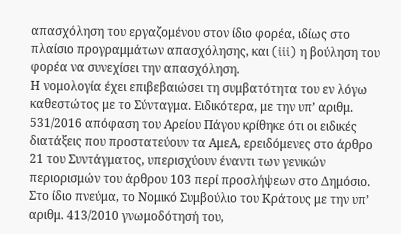απασχόληση του εργαζομένου στον ίδιο φορέα, ιδίως στο πλαίσιο προγραμμάτων απασχόλησης, και (iii) η βούληση του φορέα να συνεχίσει την απασχόληση.
Η νομολογία έχει επιβεβαιώσει τη συμβατότητα του εν λόγω καθεστώτος με το Σύνταγμα. Ειδικότερα, με την υπ’ αριθμ. 531/2016 απόφαση του Αρείου Πάγου κρίθηκε ότι οι ειδικές διατάξεις που προστατεύουν τα ΑμεΑ, ερειδόμενες στο άρθρο 21 του Συντάγματος, υπερισχύουν έναντι των γενικών περιορισμών του άρθρου 103 περί προσλήψεων στο Δημόσιο.
Στο ίδιο πνεύμα, το Νομικό Συμβούλιο του Κράτους με την υπ’ αριθμ. 413/2010 γνωμοδότησή του,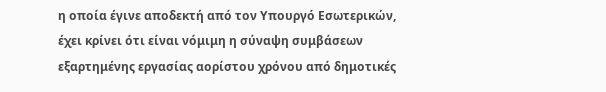η οποία έγινε αποδεκτή από τον Υπουργό Εσωτερικών, έχει κρίνει ότι είναι νόμιμη η σύναψη συμβάσεων εξαρτημένης εργασίας αορίστου χρόνου από δημοτικές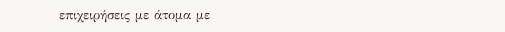επιχειρήσεις με άτομα με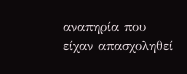αναπηρία που είχαν απασχοληθεί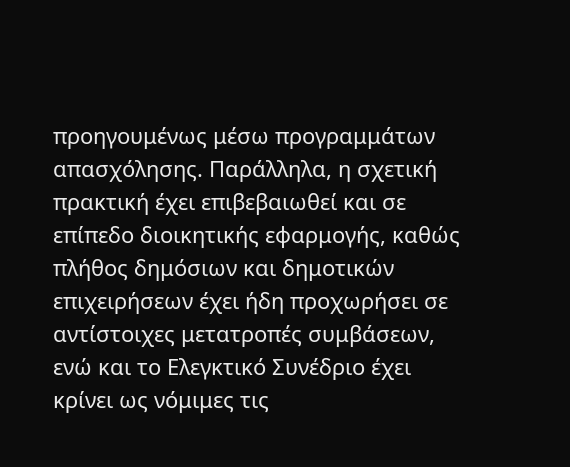προηγουμένως μέσω προγραμμάτων απασχόλησης. Παράλληλα, η σχετική πρακτική έχει επιβεβαιωθεί και σε επίπεδο διοικητικής εφαρμογής, καθώς πλήθος δημόσιων και δημοτικών επιχειρήσεων έχει ήδη προχωρήσει σε αντίστοιχες μετατροπές συμβάσεων, ενώ και το Ελεγκτικό Συνέδριο έχει κρίνει ως νόμιμες τις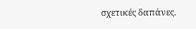σχετικές δαπάνες.